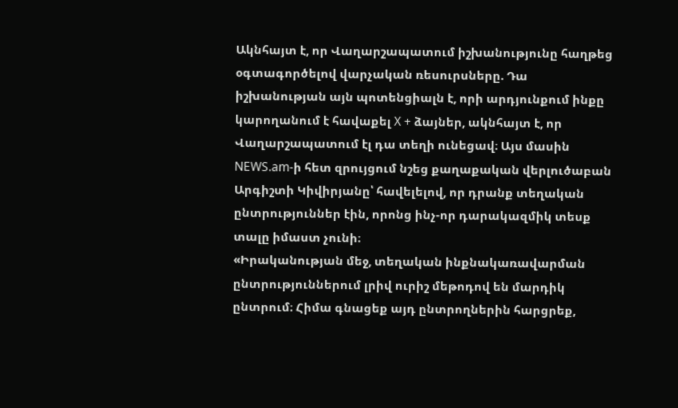Ակնհայտ է, որ Վաղարշապատում իշխանությունը հաղթեց օգտագործելով վարչական ռեսուրսները. Դա իշխանության այն պոտենցիալն է, որի արդյունքում ինքը կարողանում է հավաքել X + ձայներ, ակնհայտ է, որ Վաղարշապատում էլ դա տեղի ունեցավ։ Այս մասին NEWS.am-ի հետ զրույցում նշեց քաղաքական վերլուծաբան Արգիշտի Կիվիրյանը՝ հավելելով, որ դրանք տեղական ընտրություններ էին, որոնց ինչ-որ դարակազմիկ տեսք տալը իմաստ չունի։
«Իրականության մեջ, տեղական ինքնակառավարման ընտրություններում լրիվ ուրիշ մեթոդով են մարդիկ ընտրում։ Հիմա գնացեք այդ ընտրողներին հարցրեք,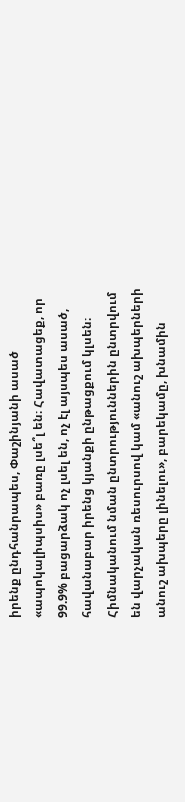իրենք ընդհանրապես, Փաշինյանի ասած «ապոկալիպսիս» բառը լսե՞լ են։ Հավատացեք, որ 99.9% բացարձակ ոչ լսել են, ոչ էլ այսպես ասած, հավանաբար իրենց կյանքի ընթացքում կլսեն։ Հիմնականում նման ընտրություններին ընտրվում են վարչական ռեսուրսով կամ «անուշ ախպերների անուշ ախպերը լինելու», բարեկամը, խնամին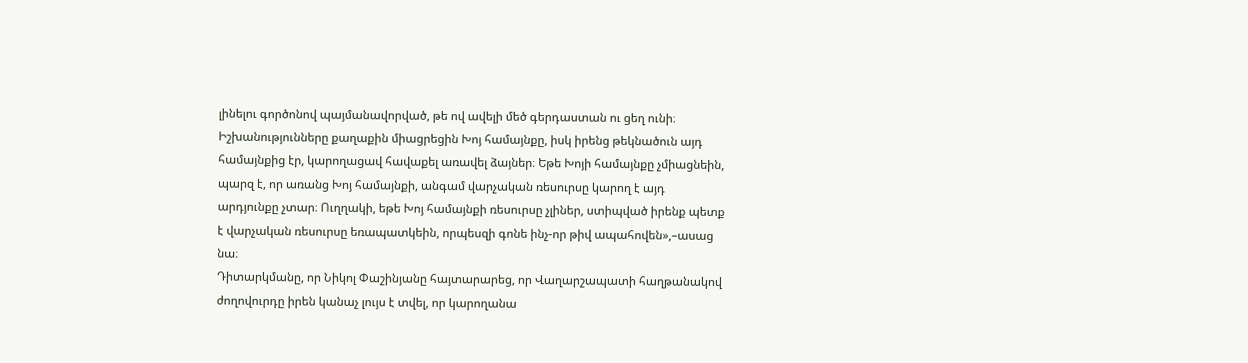լինելու գործոնով պայմանավորված, թե ով ավելի մեծ գերդաստան ու ցեղ ունի։
Իշխանությունները քաղաքին միացրեցին Խոյ համայնքը, իսկ իրենց թեկնածուն այդ համայնքից էր, կարողացավ հավաքել առավել ձայներ։ Եթե Խոյի համայնքը չմիացնեին, պարզ է, որ առանց Խոյ համայնքի, անգամ վարչական ռեսուրսը կարող է այդ արդյունքը չտար։ Ուղղակի, եթե Խոյ համայնքի ռեսուրսը չլիներ, ստիպված իրենք պետք է վարչական ռեսուրսը եռապատկեին, որպեսզի գոնե ինչ-որ թիվ ապահովեն»,–ասաց նա։
Դիտարկմանը, որ Նիկոլ Փաշինյանը հայտարարեց, որ Վաղարշապատի հաղթանակով ժողովուրդը իրեն կանաչ լույս է տվել, որ կարողանա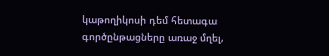կաթողիկոսի դեմ հետագա գործընթացները առաջ մղել,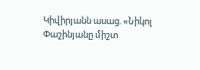Կիվիրյանն ասաց. «Նիկոլ Փաշինյանը միշտ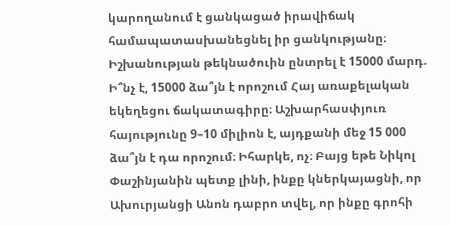կարողանում է ցանկացած իրավիճակ համապատասխանեցնել իր ցանկությանը։ Իշխանության թեկնածուին ընտրել է 15000 մարդ. Ի՞նչ է, 15000 ձա՞յն է որոշում Հայ առաքելական եկեղեցու ճակատագիրը։ Աշխարհասփյուռ հայությունը 9–10 միլիոն է, այդքանի մեջ 15 000 ձա՞յն է դա որոշում։ Իհարկե, ոչ։ Բայց եթե Նիկոլ Փաշինյանին պետք լինի, ինքը կներկայացնի, որ Ախուրյանցի Անոն դաբրո տվել, որ ինքը գրոհի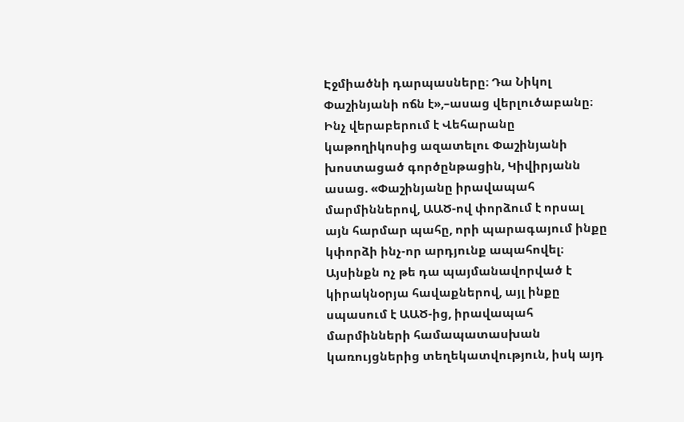Էջմիածնի դարպասները։ Դա Նիկոլ Փաշինյանի ոճն է»,–ասաց վերլուծաբանը։
Ինչ վերաբերում է Վեհարանը կաթողիկոսից ազատելու Փաշինյանի խոստացած գործընթացին, Կիվիրյանն ասաց. «Փաշինյանը իրավապահ մարմիններով, ԱԱԾ-ով փորձում է որսալ այն հարմար պահը, որի պարագայում ինքը կփորձի ինչ-որ արդյունք ապահովել։ Այսինքն ոչ թե դա պայմանավորված է կիրակնօրյա հավաքներով, այլ ինքը սպասում է ԱԱԾ-ից, իրավապահ մարմինների համապատասխան կառույցներից տեղեկատվություն, իսկ այդ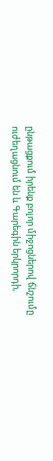ընթացքում իրենք բոլոր միջոցներով ճնշումը ուժեղացնում են և Գարեգին երկրորդի,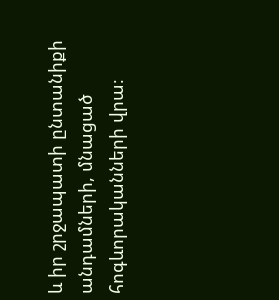և իր շրջապատի ընտանիքի անդամների, մնացած հոգևորականների վրա։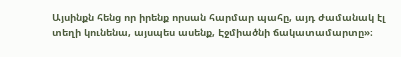Այսինքն հենց որ իրենք որսան հարմար պահը, այդ ժամանակ էլ տեղի կունենա, այսպես ասենք, Էջմիածնի ճակատամարտը»։